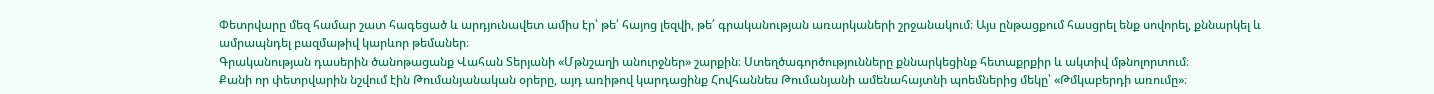Փետրվարը մեզ համար շատ հագեցած և արդյունավետ ամիս էր՝ թե՛ հայոց լեզվի, թե՛ գրականության առարկաների շրջանակում։ Այս ընթացքում հասցրել ենք սովորել, քննարկել և ամրապնդել բազմաթիվ կարևոր թեմաներ։
Գրականության դասերին ծանոթացանք Վահան Տերյանի «Մթնշաղի անուրջներ» շարքին։ Ստեղծագործությունները քննարկեցինք հետաքրքիր և ակտիվ մթնոլորտում։
Քանի որ փետրվարին նշվում էին Թումանյանական օրերը, այդ առիթով կարդացինք Հովհաննես Թումանյանի ամենահայտնի պոեմներից մեկը՝ «Թմկաբերդի առումը»։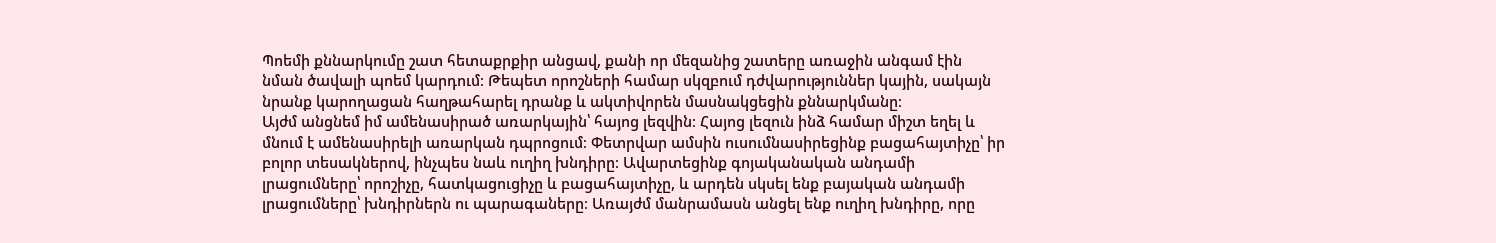Պոեմի քննարկումը շատ հետաքրքիր անցավ, քանի որ մեզանից շատերը առաջին անգամ էին նման ծավալի պոեմ կարդում։ Թեպետ որոշների համար սկզբում դժվարություններ կային, սակայն նրանք կարողացան հաղթահարել դրանք և ակտիվորեն մասնակցեցին քննարկմանը։
Այժմ անցնեմ իմ ամենասիրած առարկային՝ հայոց լեզվին։ Հայոց լեզուն ինձ համար միշտ եղել և մնում է ամենասիրելի առարկան դպրոցում։ Փետրվար ամսին ուսումնասիրեցինք բացահայտիչը՝ իր բոլոր տեսակներով, ինչպես նաև ուղիղ խնդիրը։ Ավարտեցինք գոյականական անդամի լրացումները՝ որոշիչը, հատկացուցիչը և բացահայտիչը, և արդեն սկսել ենք բայական անդամի լրացումները՝ խնդիրներն ու պարագաները։ Առայժմ մանրամասն անցել ենք ուղիղ խնդիրը, որը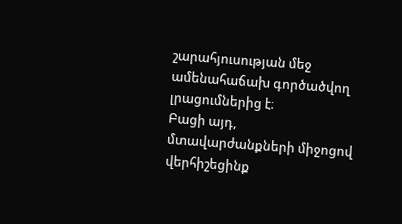շարահյուսության մեջ ամենահաճախ գործածվող լրացումներից է։
Բացի այդ, մտավարժանքների միջոցով վերհիշեցինք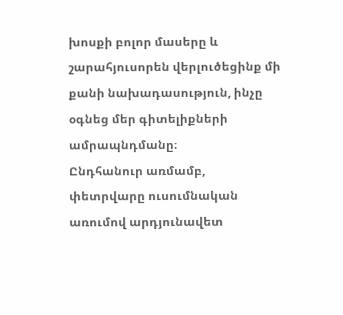խոսքի բոլոր մասերը և շարահյուսորեն վերլուծեցինք մի քանի նախադասություն, ինչը օգնեց մեր գիտելիքների ամրապնդմանը։
Ընդհանուր առմամբ, փետրվարը ուսումնական առումով արդյունավետ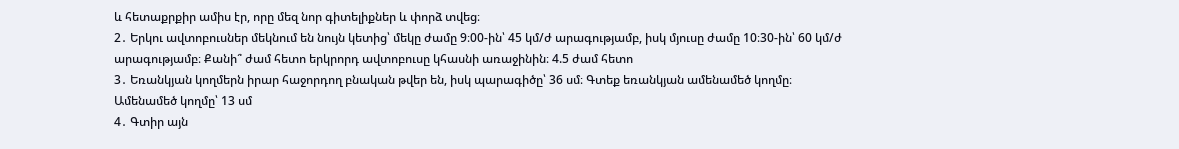և հետաքրքիր ամիս էր, որը մեզ նոր գիտելիքներ և փորձ տվեց։
2․ Երկու ավտոբուսներ մեկնում են նույն կետից՝ մեկը ժամը 9։00-ին՝ 45 կմ/ժ արագությամբ, իսկ մյուսը ժամը 10։30-ին՝ 60 կմ/ժ արագությամբ։ Քանի՞ ժամ հետո երկրորդ ավտոբուսը կհասնի առաջինին։ 4.5 ժամ հետո
3․ Եռանկյան կողմերն իրար հաջորդող բնական թվեր են, իսկ պարագիծը՝ 36 սմ։ Գտեք եռանկյան ամենամեծ կողմը։ Ամենամեծ կողմը՝ 13 սմ
4․ Գտիր այն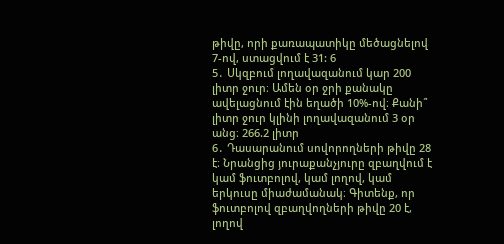թիվը, որի քառապատիկը մեծացնելով 7-ով, ստացվում է 31: 6
5․ Սկզբում լողավազանում կար 200 լիտր ջուր։ Ամեն օր ջրի քանակը ավելացնում էին եղածի 10%-ով։ Քանի՞ լիտր ջուր կլինի լողավազանում 3 օր անց։ 266.2 լիտր
6․ Դասարանում սովորողների թիվը 28 է։ Նրանցից յուրաքանչյուրը զբաղվում է կամ ֆուտբոլով, կամ լողով, կամ երկուսը միաժամանակ։ Գիտենք, որ ֆուտբոլով զբաղվողների թիվը 20 է, լողով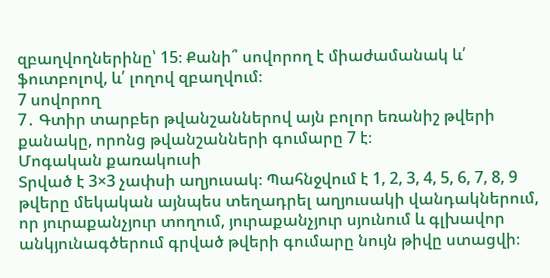զբաղվողներինը՝ 15։ Քանի՞ սովորող է միաժամանակ և՛ ֆուտբոլով, և՛ լողով զբաղվում։
7 սովորող
7․ Գտիր տարբեր թվանշաններով այն բոլոր եռանիշ թվերի քանակը, որոնց թվանշանների գումարը 7 է։
Մոգական քառակուսի
Տրված է 3×3 չափսի աղյուսակ։ Պահնջվում է 1, 2, 3, 4, 5, 6, 7, 8, 9 թվերը մեկական այնպես տեղադրել աղյուսակի վանդակներում, որ յուրաքանչյուր տողում, յուրաքանչյուր սյունում և գլխավոր անկյունագծերում գրված թվերի գումարը նույն թիվը ստացվի։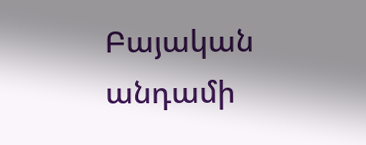Բայական անդամի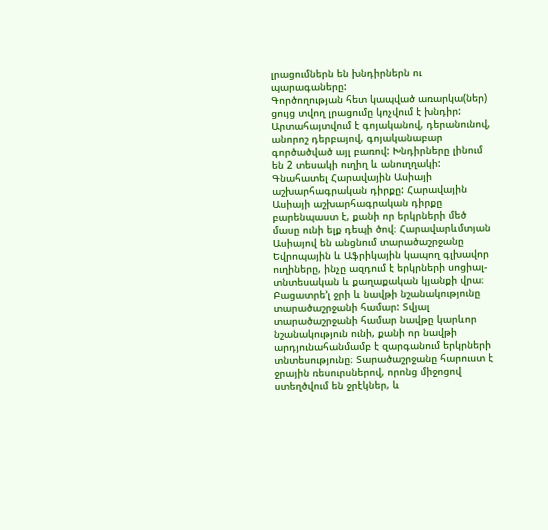լրացումներն են խնդիրներն ու պարագաները:
Գործողության հետ կապված առարկա(ներ) ցույց տվող լրացումը կոչվում է խնդիր: Արտահայտվում է գոյականով, դերանունով, անորոշ դերբայով, գոյականաբար գործածված այլ բառով: Խնդիրները լինում են 2 տեսակի ուղիղ և անուղղակի:
Գնահատել Հարավային Ասիայի աշխարհագրական դիրքը: Հարավային Ասիայի աշխարհագրական դիրքը բարենպաստ է, քանի որ երկրների մեծ մասը ունի ելք դեպի ծով։ Հարավարևմտյան Ասիայով են անցնում տարածաշրջանը Եվրոպային և Աֆրիկային կապող գլխավոր ուղիները, ինչը ազդում է երկրների սոցիալ-տնտեսական և քաղաքական կյանքի վրա։
Բացատրե’լ ջրի և նավթի նշանակությունը տարածաշրջանի համար: Տվյալ տարածաշրջանի համար նավթը կարևոր նշանակություն ունի, քանի որ նավթի արդյունահանմամբ է զարգանում երկրների տնտեսությունը։ Տարածաշրջանը հարուստ է ջրային ռեսուրսներով, որոնց միջոցով ստեղծվում են ջրէկներ, և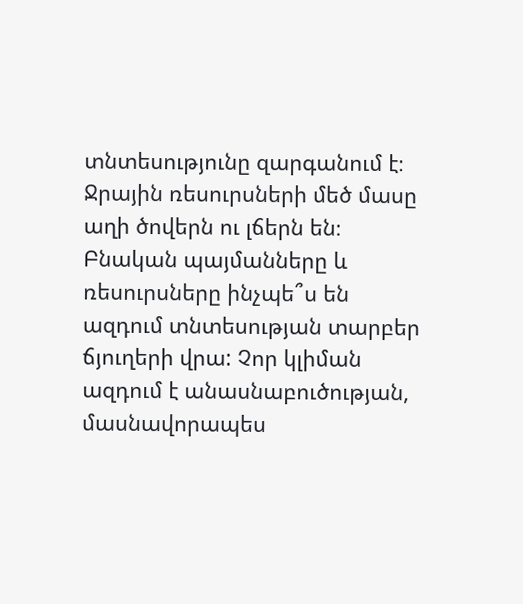տնտեսությունը զարգանում է։ Ջրային ռեսուրսների մեծ մասը աղի ծովերն ու լճերն են։
Բնական պայմանները և ռեսուրսները ինչպե՞ս են ազդում տնտեսության տարբեր ճյուղերի վրա: Չոր կլիման ազդում է անասնաբուծության, մասնավորապես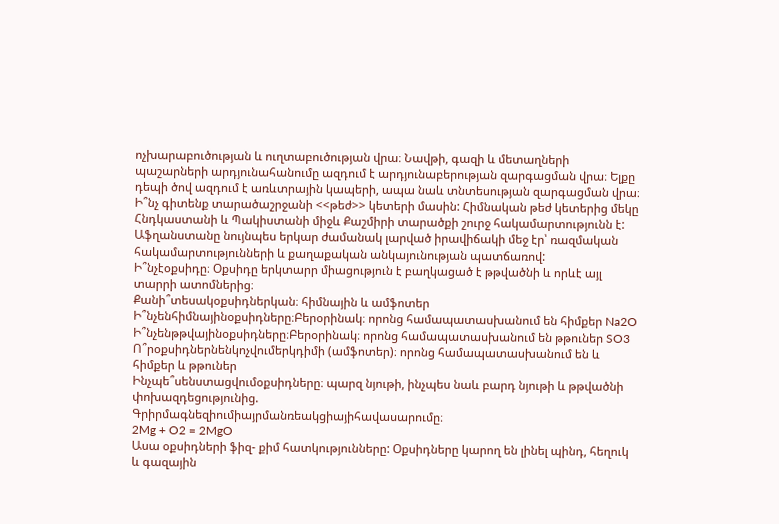ոչխարաբուծության և ուղտաբուծության վրա։ Նավթի, գազի և մետաղների պաշարների արդյունահանումը ազդում է արդյունաբերության զարգացման վրա։ Ելքը դեպի ծով ազդում է առևտրային կապերի, ապա նաև տնտեսության զարգացման վրա։
Ի՞նչ գիտենք տարածաշրջանի <<թեժ>> կետերի մասին: Հիմնական թեժ կետերից մեկը Հնդկաստանի և Պակիստանի միջև Քաշմիրի տարածքի շուրջ հակամարտությունն է: Աֆղանստանը նույնպես երկար ժամանակ լարված իրավիճակի մեջ էր՝ ռազմական հակամարտությունների և քաղաքական անկայունության պատճառով:
Ի՞նչէօքսիդը։ Օքսիդը երկտարր միացություն է բաղկացած է թթվածնի և որևէ այլ տարրի ատոմներից։
Քանի՞տեսակօքսիդներկան։ հիմնային և ամֆոտեր
Ի՞նչենհիմնայինօքսիդները։Բերօրինակ։ որոնց համապատասխանում են հիմքեր Na2O
Ի՞նչենթթվայինօքսիդները։Բերօրինակ։ որոնց համապատասխանում են թթուներ SO3
Ո՞րօքսիդներնենկոչվումերկդիմի (ամֆոտեր)։ որոնց համապատասխանում են և հիմքեր և թթուներ
Ինչպե՞սենստացվումօքսիդները։ պարզ նյութի, ինչպես նաև բարդ նյութի և թթվածնի փոխազդեցությունից.
Գրիրմագնեզիումիայրմանռեակցիայիհավասարումը։
2Mg + O2 = 2MgO
Ասա օքսիդների ֆիզ- քիմ հատկությունները: Օքսիդները կարող են լինել պինդ, հեղուկ և գազային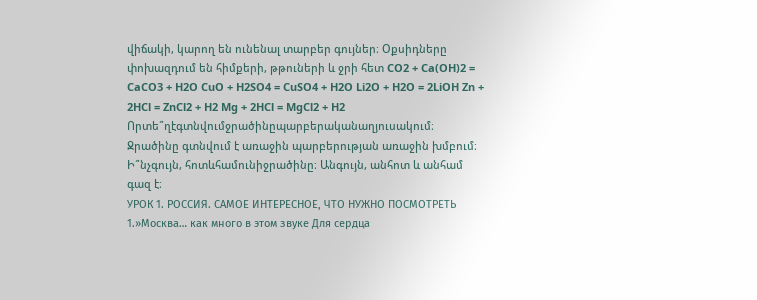վիճակի, կարող են ունենալ տարբեր գույներ։ Օքսիդները փոխազդում են հիմքերի, թթուների և ջրի հետ CO2 + Ca(OH)2 = CaCO3 + H2O CuO + H2SO4 = CuSO4 + H2O Li2O + H2O = 2LiOH Zn + 2HCl = ZnCl2 + H2 Mg + 2HCl = MgCl2 + H2
Որտե՞ղէգտնվումջրածինըպարբերականաղյուսակում։ Ջրածինը գտնվում է առաջին պարբերության առաջին խմբում։
Ի՞նչգույն, հոտևհամունիջրածինը։ Անգույն, անհոտ և անհամ գազ է։
УРОК 1. РОССИЯ. САМОЕ ИНТЕРЕСНОЕ, ЧТО НУЖНО ПОСМОТРЕТЬ
1.»Москва… как много в этом звуке Для сердца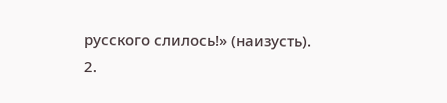русского слилось!» (наизусть).
2.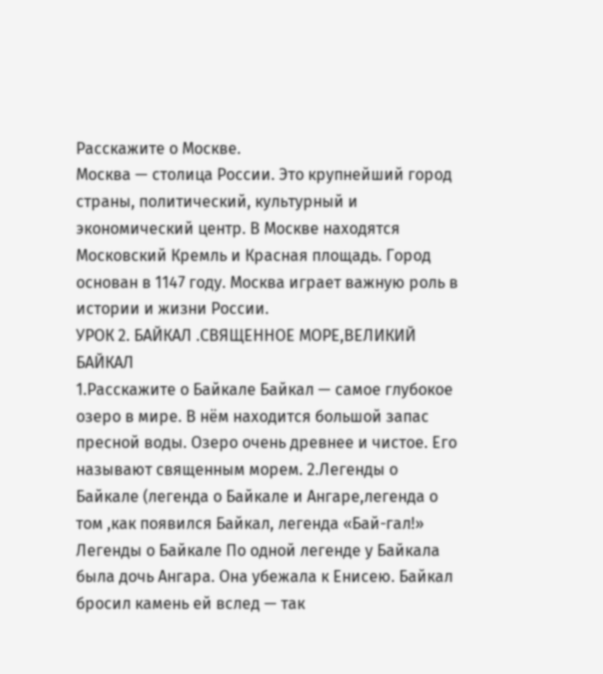Расскажите о Москве.
Москва — столица России. Это крупнейший город страны, политический, культурный и экономический центр. В Москве находятся Московский Кремль и Красная площадь. Город основан в 1147 году. Москва играет важную роль в истории и жизни России.
УРОК 2. БАЙКАЛ .СВЯЩЕННОЕ МОРЕ,ВЕЛИКИЙ БАЙКАЛ
1.Расскажите о Байкале Байкал — самое глубокое озеро в мире. В нём находится большой запас пресной воды. Озеро очень древнее и чистое. Его называют священным морем. 2.Легенды о Байкале (легенда о Байкале и Ангаре,легенда о том ,как появился Байкал, легенда «Бай-гал!» Легенды о Байкале По одной легенде у Байкала была дочь Ангара. Она убежала к Енисею. Байкал бросил камень ей вслед — так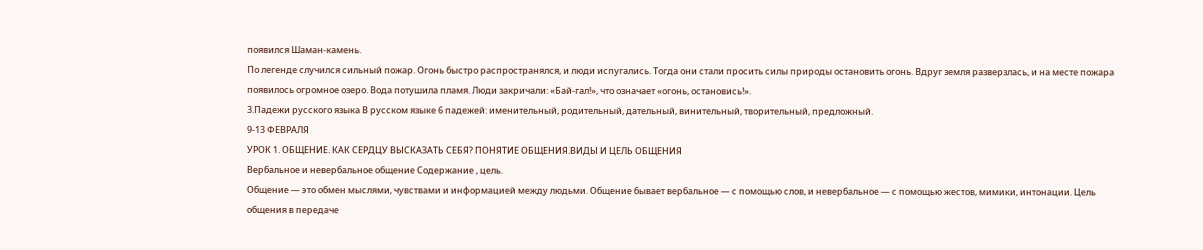появился Шаман-камень.
По легенде случился сильный пожар. Огонь быстро распространялся, и люди испугались. Тогда они стали просить силы природы остановить огонь. Вдруг земля разверзлась, и на месте пожара появилось огромное озеро. Вода потушила пламя. Люди закричали: «Бай-гал!», что означает «огонь, остановись!».
3.Падежи русского языка В русском языке 6 падежей: именительный, родительный, дательный, винительный, творительный, предложный.
9-13 ФЕВРАЛЯ
УРОК 1. ОБЩЕНИЕ. КАК СЕРДЦУ ВЫСКАЗАТЬ СЕБЯ? ПОНЯТИЕ ОБЩЕНИЯ.ВИДЫ И ЦЕЛЬ ОБЩЕНИЯ
Вербальное и невербальное общение Содержание , цель.
Общение — это обмен мыслями, чувствами и информацией между людьми. Общение бывает вербальное — с помощью слов, и невербальное — с помощью жестов, мимики, интонации. Цель общения в передаче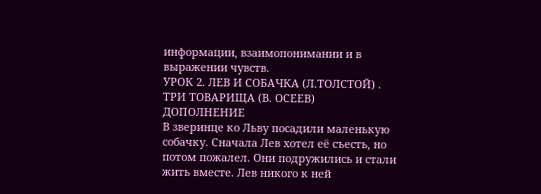информации, взаимопонимании и в выражении чувств.
УРОК 2. ЛЕВ И СОБАЧКА (Л.ТОЛСТОЙ) . ТРИ ТОВАРИЩА (В. ОСЕЕВ) ДОПОЛНЕНИЕ
В зверинце ко Льву посадили маленькую собачку. Сначала Лев хотел её съесть, но потом пожалел. Они подружились и стали жить вместе. Лев никого к ней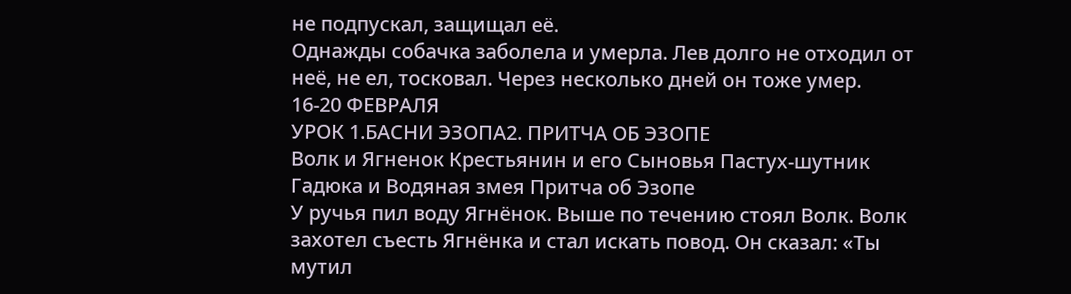не подпускал, защищал её.
Однажды собачка заболела и умерла. Лев долго не отходил от неё, не ел, тосковал. Через несколько дней он тоже умер.
16-20 ФЕВРАЛЯ
УРОК 1.БАСНИ ЭЗОПА2. ПРИТЧА ОБ ЭЗОПЕ
Волк и Ягненок Крестьянин и его Сыновья Пастух-шутник Гадюка и Водяная змея Притча об Эзопе
У ручья пил воду Ягнёнок. Выше по течению стоял Волк. Волк захотел съесть Ягнёнка и стал искать повод. Он сказал: «Ты мутил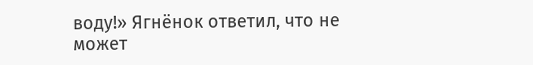воду!» Ягнёнок ответил, что не может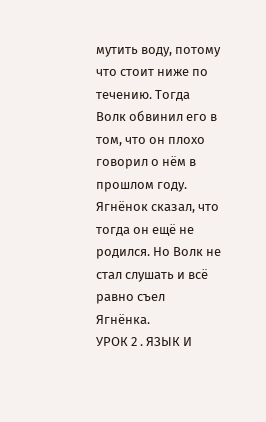мутить воду, потому что стоит ниже по течению. Тогда Волк обвинил его в том, что он плохо говорил о нём в прошлом году. Ягнёнок сказал, что тогда он ещё не родился. Но Волк не стал слушать и всё равно съел Ягнёнка.
УРОК 2 . ЯЗЫК И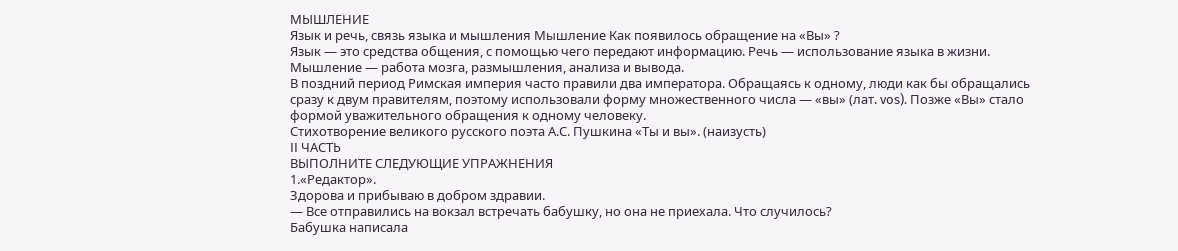МЫШЛЕНИЕ
Язык и речь, связь языка и мышления Мышление Как появилось обращение на «Вы» ?
Язык — это средства общения, с помощью чего передают информацию. Речь — использование языка в жизни. Мышление — работа мозга, размышления, анализа и вывода.
В поздний период Римская империя часто правили два императора. Обращаясь к одному, люди как бы обращались сразу к двум правителям, поэтому использовали форму множественного числа — «вы» (лат. vos). Позже «Вы» стало формой уважительного обращения к одному человеку.
Стихотворение великого русского поэта А.С. Пушкина «Ты и вы». (наизусть)
II ЧАСТЬ
ВЫПОЛНИТЕ СЛЕДУЮЩИЕ УПРАЖНЕНИЯ
1.«Редактор».
Здорова и прибываю в добром здравии.
— Все отправились на вокзал встречать бабушку, но она не приехала. Что случилось?
Бабушка написала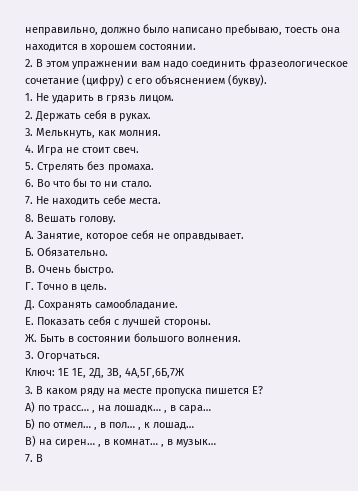неправильно, должно было написано пребываю, тоесть она находится в хорошем состоянии.
2. В этом упражнении вам надо соединить фразеологическое сочетание (цифру) с его объяснением (букву).
1. Не ударить в грязь лицом.
2. Держать себя в руках.
3. Мелькнуть, как молния.
4. Игра не стоит свеч.
5. Стрелять без промаха.
6. Во что бы то ни стало.
7. Не находить себе места.
8. Вешать голову.
А. Занятие, которое себя не оправдывает.
Б. Обязательно.
В. Очень быстро.
Г. Точно в цель.
Д. Сохранять самообладание.
Е. Показать себя с лучшей стороны.
Ж. Быть в состоянии большого волнения.
З. Огорчаться.
Ключ: 1Е 1Е, 2Д, 3В, 4А,5Г,6Б,7Ж
3. В каком ряду на месте пропуска пишется Е?
А) по трасс… , на лошадк… , в сара…
Б) по отмел… , в пол… , к лошад…
В) на сирен… , в комнат… , в музык…
7. В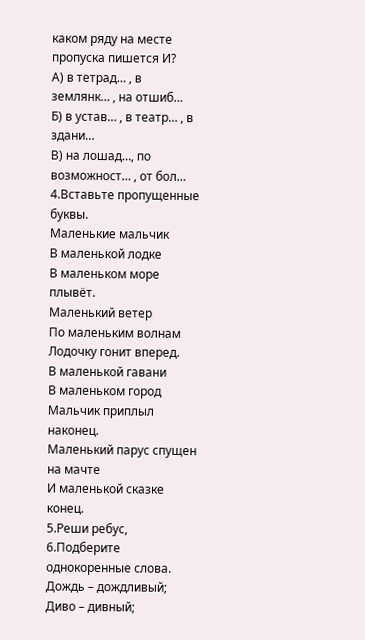каком ряду на месте пропуска пишется И?
А) в тетрад… , в землянк… , на отшиб…
Б) в устав… , в театр… , в здани…
В) на лошад…, по возможност… , от бол…
4.Вставьте пропущенные буквы.
Маленькие мальчик
В маленькой лодке
В маленьком море плывёт.
Маленький ветер
По маленьким волнам
Лодочку гонит вперед.
В маленькой гавани
В маленьком город
Мальчик приплыл наконец.
Маленький парус спущен на мачте
И маленькой сказке конец.
5.Реши ребус,
6.Подберите однокоренные слова.
Дождь – дождливый;
Диво – дивный;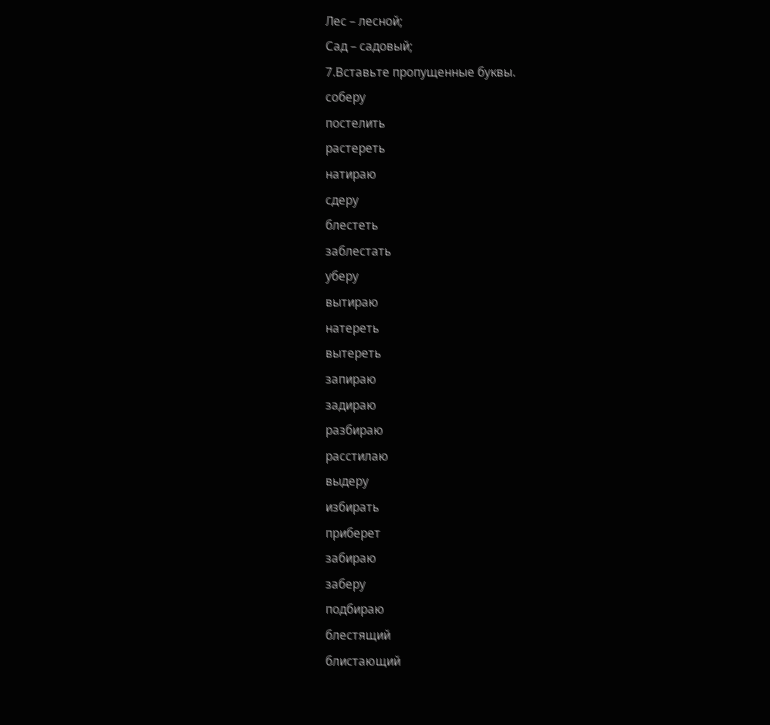Лес – лесной;
Сад – садовый;
7.Вставьте пропущенные буквы.
соберу
постелить
растереть
натираю
сдеру
блестеть
заблестать
уберу
вытираю
натереть
вытереть
запираю
задираю
разбираю
расстилаю
выдеру
избирать
приберет
забираю
заберу
подбираю
блестящий
блистающий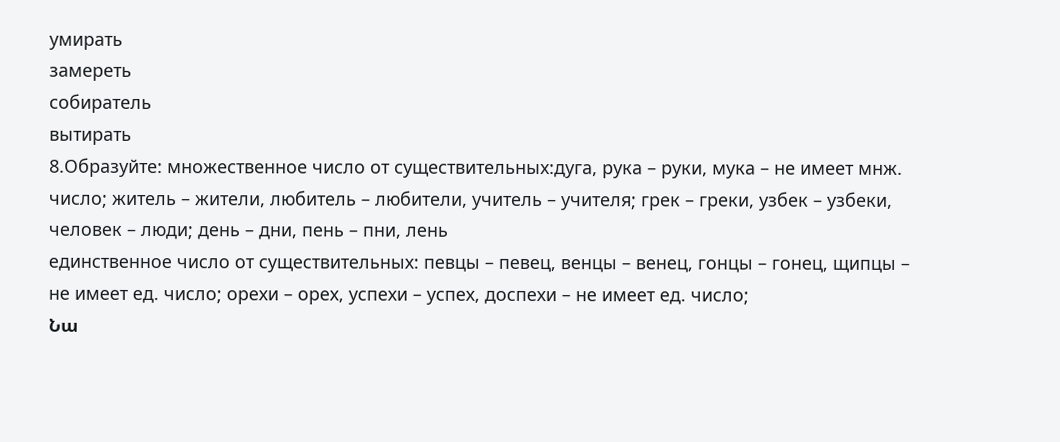умирать
замереть
собиратель
вытирать
8.Образуйте: множественное число от существительных:дуга, рука – руки, мука – не имеет мнж. число; житель – жители, любитель – любители, учитель – учителя; грек – греки, узбек – узбеки, человек – люди; день – дни, пень – пни, лень
единственное число от существительных: певцы – певец, венцы – венец, гонцы – гонец, щипцы – не имеет ед. число; орехи – орех, успехи – успех, доспехи – не имеет ед. число;
Նա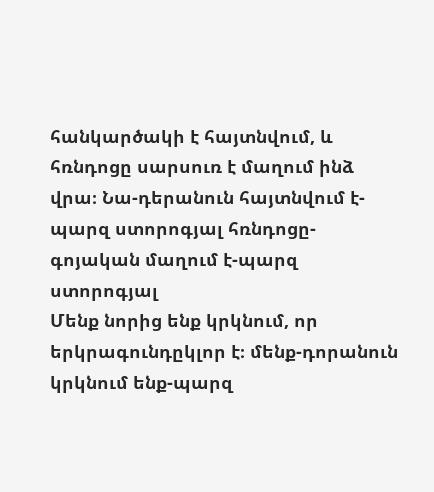հանկարծակի է հայտնվում, և հռնդոցը սարսուռ է մաղում ինձ վրա։ Նա-դերանուն հայտնվում է-պարզ ստորոգյալ հռնդոցը-գոյական մաղում է-պարզ ստորոգյալ
Մենք նորից ենք կրկնում, որ երկրագունդըկլոր է։ մենք-դորանուն կրկնում ենք-պարզ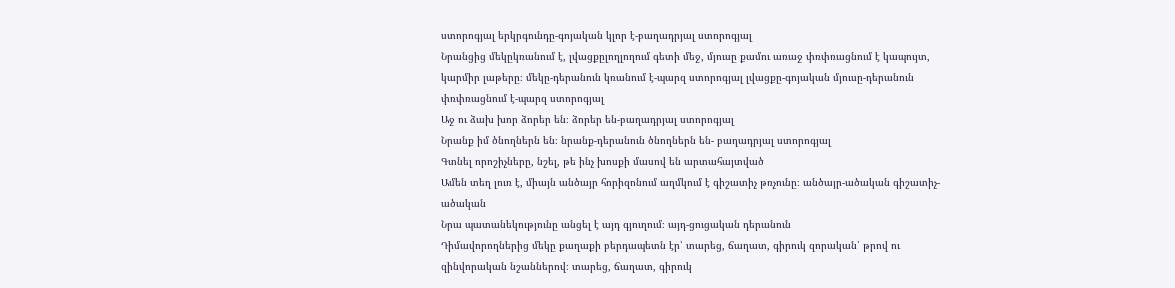ստորոգյալ երկրգունդը-գոյական կլոր է-բաղադրյալ ստորոգյալ
Նրանցից մեկըկռանում է, լվացքըլողլողում գետի մեջ, մյուսը քամու առաջ փռփռացնում է կապույտ, կարմիր լաթերը։ մեկը-դերանուն կռանում է-պարզ ստորոգյալ լվացքը-գոյական մյուսը-դերանուն փռփռացնում է-պարզ ստորոգյալ
Աջ ու ձախ խոր ձորեր են։ ձորեր են-բաղադրյալ ստորոգյալ
Նրանք իմ ծնողներն են։ նրանք-դերանուն ծնողներն են- բաղադրյալ ստորոգյալ
Գտնել որոշիչները, նշել, թե ինչ խոսքի մասով են արտահայտված
Ամեն տեղ լուռ է, միայն անծայր հորիզոնում աղմկում է գիշատիչ թռչունը։ անծայր-ածական գիշատիչ-ածական
Նրա պատանեկությունը անցել է այդ գյուղում։ այդ-ցուցական դերանուն
Դիմավորողներից մեկը քաղաքի բերդապետն էր՝ տարեց, ճաղատ, գիրուկ զորական՝ թրով ու զինվորական նշաններով։ տարեց, ճաղատ, գիրուկ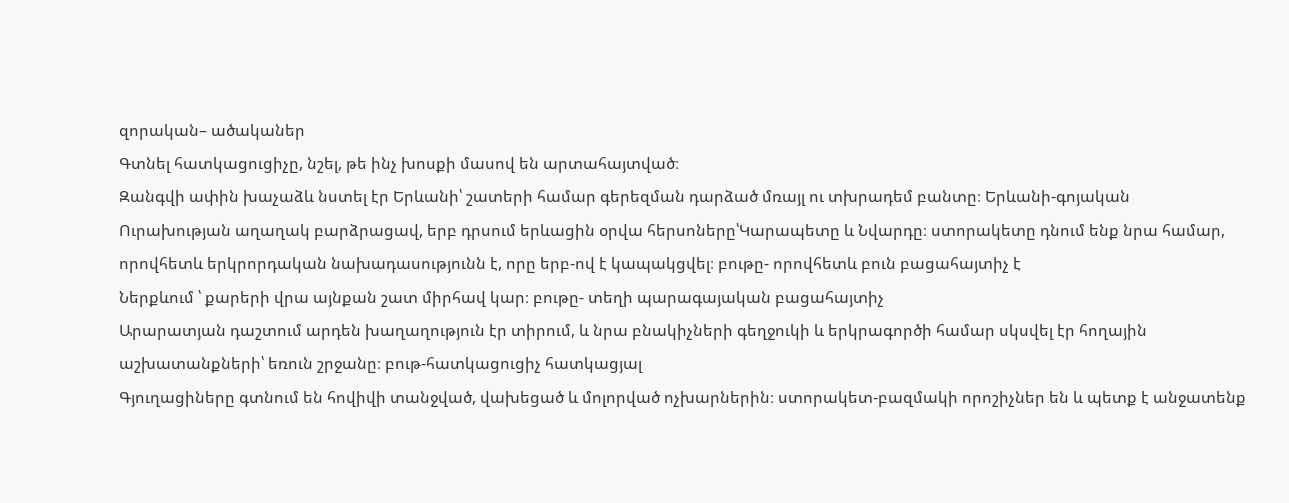զորական– ածականեր
Գտնել հատկացուցիչը, նշել, թե ինչ խոսքի մասով են արտահայտված։
Զանգվի ափին խաչաձև նստել էր Երևանի՝ շատերի համար գերեզման դարձած մռայլ ու տխրադեմ բանտը։ Երևանի-գոյական
Ուրախության աղաղակ բարձրացավ, երբ դրսում երևացին օրվա հերսոները՝Կարապետը և Նվարդը։ ստորակետը դնում ենք նրա համար, որովհետև երկրորդական նախադասությունն է, որը երբ-ով է կապակցվել։ բութը- որովհետև բուն բացահայտիչ է
Ներքևում ՝ քարերի վրա այնքան շատ միրհավ կար։ բութը- տեղի պարագայական բացահայտիչ
Արարատյան դաշտում արդեն խաղաղություն էր տիրում, և նրա բնակիչների գեղջուկի և երկրագործի համար սկսվել էր հողային աշխատանքների՝ եռուն շրջանը։ բութ-հատկացուցիչ հատկացյալ
Գյուղացիները գտնում են հովիվի տանջված, վախեցած և մոլորված ոչխարներին։ ստորակետ-բազմակի որոշիչներ են և պետք է անջատենք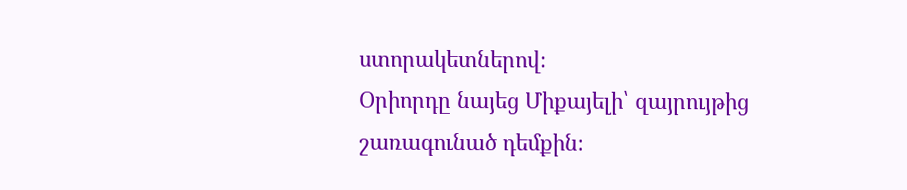ստորակետներով։
Օրիորդը նայեց Միքայելի՝ զայրույթից շառագունած դեմքին։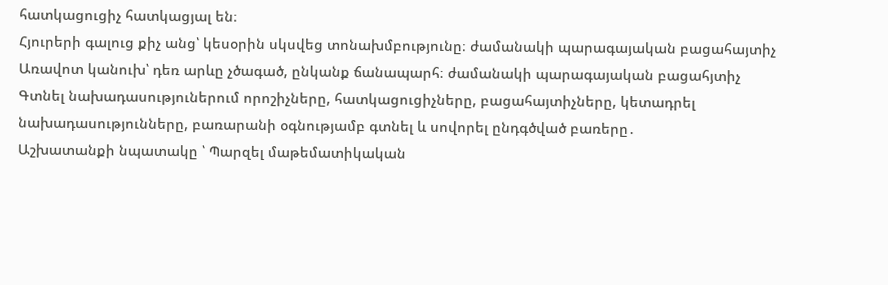հատկացուցիչ հատկացյալ են։
Հյուրերի գալուց քիչ անց՝ կեսօրին սկսվեց տոնախմբությունը։ ժամանակի պարագայական բացահայտիչ
Առավոտ կանուխ՝ դեռ արևը չծագած, ընկանք ճանապարհ։ ժամանակի պարագայական բացահյտիչ
Գտնել նախադասություներում որոշիչները, հատկացուցիչները, բացահայտիչները, կետադրել նախադասությունները, բառարանի օգնությամբ գտնել և սովորել ընդգծված բառերը․
Աշխատանքի նպատակը ՝ Պարզել մաթեմատիկական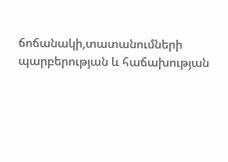ճոճանակի,տատանումների պարբերության և հաճախության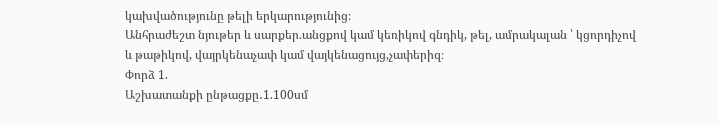կախվածությունը թելի երկարությունից։
Անհրաժեշտ նյութեր և սարքեր.անցքով կամ կեռիկով գնդիկ, թել, ամրակալան ՝ կցորդիչով և թաթիկով, վայրկենաչափ կամ վայկենացույց,չափերիզ։
Փորձ 1.
Աշխատանքի ընթացքը․1.100սմ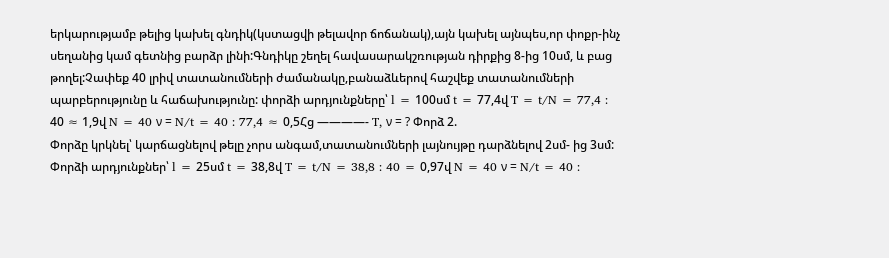երկարությամբ թելից կախել գնդիկ(կստացվի թելավոր ճոճանակ),այն կախել այնպես,որ փոքր-ինչ սեղանից կամ գետնից բարձր լինի:Գնդիկը շեղել հավասարակշռության դիրքից 8-ից 10սմ, և բաց թողել:Չափեք 40 լրիվ տատանումների ժամանակը,բանաձևերով հաշվեք տատանումների պարբերությունը և հաճախությունը: փորձի արդյունքները՝ l = 100սմ t = 77,4վ T = t/N = 77,4 : 40 ≈ 1,9վ N = 40 ν = N/t = 40 : 77,4 ≈ 0,5Հց ————- T, ν = ? Փորձ 2.
Փորձը կրկնել՝ կարճացնելով թելը չորս անգամ,տատանումների լայնույթը դարձնելով 2սմ- ից 3սմ: Փորձի արդյունքներ՝ l = 25սմ t = 38,8վ T = t/N = 38,8 : 40 = 0,97վ N = 40 ν = N/t = 40 :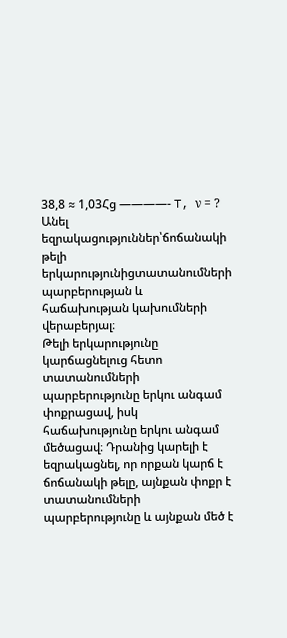38,8 ≈ 1,03Հց ————- T, ν = ?
Անել եզրակացություններ՝ճոճանակի թելի երկարությունիցտատանումների պարբերության և հաճախության կախումների վերաբերյալ։
Թելի երկարությունը կարճացնելուց հետո տատանումների պարբերությունը երկու անգամ փոքրացավ, իսկ հաճախությունը երկու անգամ մեծացավ։ Դրանից կարելի է եզրակացնել, որ որքան կարճ է ճոճանակի թելը, այնքան փոքր է տատանումների պարբերությունը և այնքան մեծ է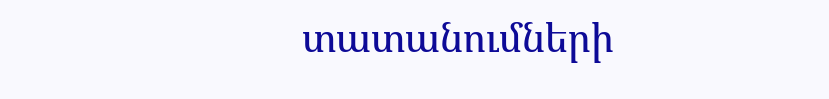տատանումների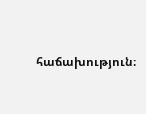հաճախություն։